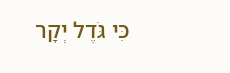כִּי גֹּדֶל יְקָר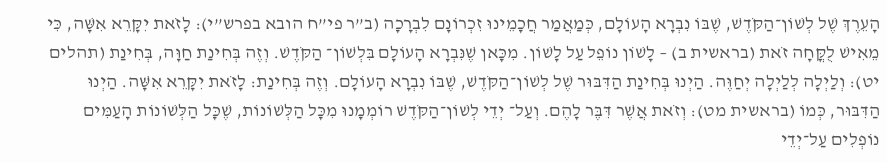הָעֵרֶךְ שֶׁל לְשׁוֹן־הַקֹּדֶשׁ, שֶׁבּוֹ נִבְרָא הָעוֹלָם, כְּמַאֲמַר חֲכָמֵינוּ זִכְרוֹנָם לִבְרָכָה (ב”ר פי”ח הובא בפרש”י): לָזֹאת יִקָּרֵא אִשָּׁה, כִּי מֵאִישׁ לֻקֳּחָה זֹאת (בראשית ב) – לָשׁוֹן נוֹפֵל עַל לָשׁוֹן. מִכָּאן שֶׁנִּבְרָא הָעוֹלָם בִּלְשׁוֹן־ הַקֹּדֶשׁ. וְזֶה בְּחִינַת חַוָּה, בְּחִינַת (תהלים יט): וְלַיְלָה לְלַיְלָה יְחַוֶּה. הַיְנוּ בְּחִינַת הַדִּבּוּר שֶׁל לְשׁוֹן־הַקֹּדֶשׁ, שֶׁבּוֹ נִבְרָא הָעוֹלָם. וְזֶה בְּחִינַת: לָזֹאת יִקָּרֵא אִשָּׁה. הַיְנוּ הַדִּבּוּר, כְּמוֹ (בראשית מט): וְזֹאת אֲשֶׁר דִּבֶּר לָהֶם. וְעַל־ יְדֵי לְשׁוֹן־הַקֹּדֶשׁ רוֹמְמָנוּ מִכָּל הַלְּשׁוֹנוֹת, שֶׁכָּל הַלְּשׁוֹנוֹת הָעַמִּים נוֹפְלִים עַל־יְדֵי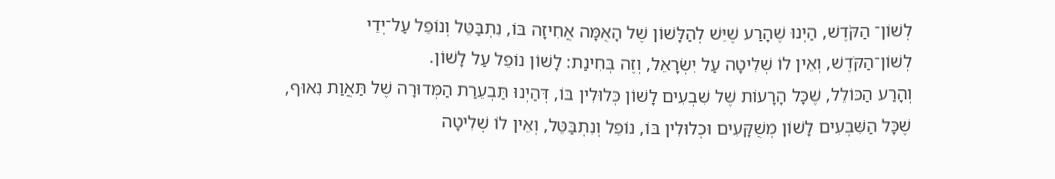לְשׁוֹן־ הַקֹּדֶשׁ, הַיְנוּ שֶׁהָרַע שֶׁיֵּשׁ לְהַלָּשׁוֹן שֶׁל הָאֻמָּה אֲחִיזָה בּוֹ, נִתְבַּטֵּל וְנוֹפֵל עַל־יְדֵי לְשׁוֹן־הַקֹּדֶשׁ, וְאֵין לוֹ שְׁלִיטָה עַל יִשְׂרָאֵל, וְזֶה בְּחִינַת: לָשׁוֹן נוֹפֵל עַל לָשׁוֹן.
וְהָרַע הַכּוֹלֵל, שֶׁכָּל הָרָעוֹת שֶׁל שִׁבְעִים לָשׁוֹן כְּלוּלִין בּוֹ, דְּהַיְנוּ תַּבְעֵרַת הַמְּדוּרָה שֶׁל תַּאֲוַת נִאוּף, שֶׁכָּל הַשִּׁבְעִים לָשׁוֹן מְשֻׁקָּעִים וּכְלוּלִין בּוֹ, נוֹפֵל וְנִתְבַּטֵּל, וְאֵין לוֹ שְׁלִיטָה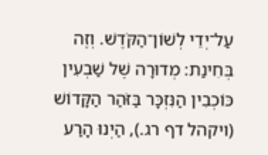עַל־יְדֵי לְשׁוֹן־הַקֹּדֶשׁ. וְזֶה בְּחִינַת: מְדוּרָה שֶׁל שַׁבְעִין כּוֹכְבִין הַנִּזְכָּר בַּזֹּהַר הַקָּדוֹשׁ (ויקהל דף רג.), הַיְנוּ הָרַע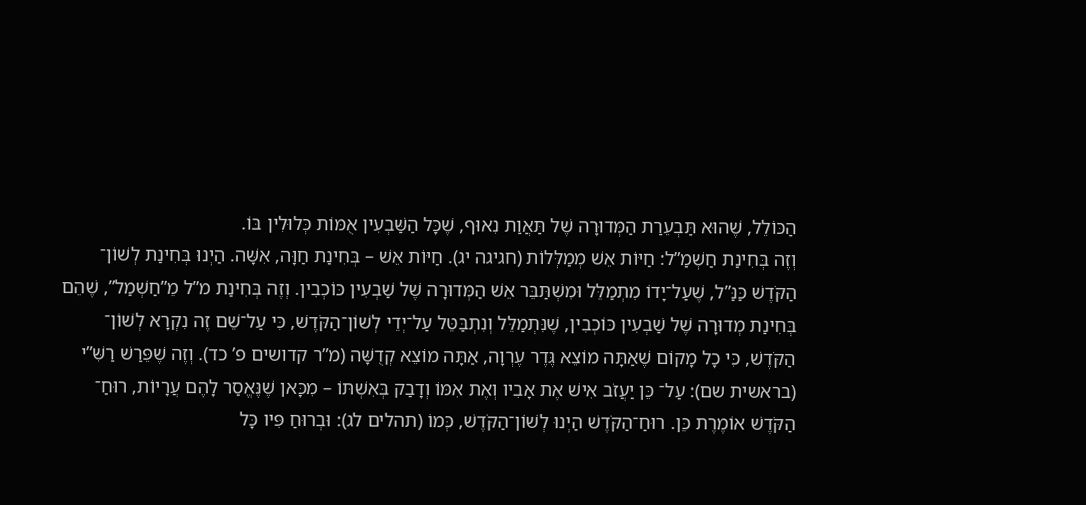הַכּוֹלֵל, שֶׁהוּא תַּבְעֵרַת הַמְּדוּרָה שֶׁל תַּאֲוַת נִאוּף, שֶׁכָּל הַשַּׁבְעִין אֻמּוֹת כְּלוּלִין בּוֹ.
וְזֶה בְּחִינַת חַשְׁמַ”ל: חַיּוֹת אֵשׁ מְמַלְּלוֹת (חגיגה יג). חַיּוֹת אֵשׁ – בְּחִינַת חַוָּה, אִשָּׁה. הַיְנוּ בְּחִינַת לְשׁוֹן־ הַקֹּדֶשׁ כַּנַּ”ל, שֶׁעַל־יָדוֹ מִתְמַלֵּל וּמִשְׁתַּבֵּר אֵשׁ הַמְּדוּרָה שֶׁל שַׁבְעִין כּוֹכְבִין. וְזֶה בְּחִינַת מ”ל מֵ”חַשְׁמַל”, שֶׁהֵם בְּחִינַת מְדוּרָה שֶׁל שַׁבְעִין כּוֹכְבִין, שֶׁנִּתְמַלֵּל וְנִתְבַּטֵּל עַל־יְדֵי לְשׁוֹן־הַקֹּדֶשׁ, כִּי עַל־שֵׁם זֶה נִקְרָא לְשׁוֹן־ הַקֹּדֶשׁ, כִּי כָל מָקוֹם שֶׁאַתָּה מוֹצֵא גֶּדֶר עֶרְוָה, אַתָּה מוֹצֵא קְדֻשָּׁה (מ”ר קדושים פ’ כד). וְזֶה שֶׁפֵּרַשׁ רַשִּׁ”י (בראשית שם): עַל־ כֵּן יַעֲזֹב אִישׁ אֶת אָבִיו וְאֶת אִמּוֹ וְדָבַק בְּאִשְׁתּוֹ – מִכָּאן שֶׁנֶּאֱסַר לָהֶם עֲרָיוֹת, רוּחַ־ הַקֹּדֶשׁ אוֹמֶרֶת כֵּן. רוּחַ־הַקֹּדֶשׁ הַיְנוּ לְשׁוֹן־הַקֹּדֶשׁ, כְּמוֹ (תהלים לג): וּבְרוּחַ פִּיו כָּל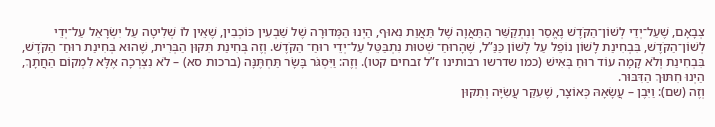צְבָאָם, שֶׁעַל־יְדֵי לְשׁוֹן־הַקֹּדֶשׁ נֶאֱסַר וְנִתְקַשֵּׁר הַתַּאֲוָה שֶׁל תַּאֲוַת נִאוּף, הַיְנוּ הַמְּדוּרָה שֶׁל שַׁבְעִין כּוֹכְבִין, שֶׁאֵין לוֹ שְׁלִיטָה עַל יִשְׂרָאֵל עַל־יְדֵי לְשׁוֹן־הַקֹּדֶשׁ, בִּבְחִינַת לָשׁוֹן נוֹפֵל עַל לָשׁוֹן כַּנַּ”ל, שֶׁהָרוּחַ־ שְׁטוּת נִתְבַּטֵּל עַל־יְדֵי רוּחַ־ הַקֹּדֶשׁ. וְזֶה בְּחִינַת תִּקּוּן הַבְּרִית, שֶׁהוּא בְּחִינַת רוּחַ־ הַקֹּדֶשׁ, בִּבְחִינַת וְלֹא קָמָה עוֹד רוּחַ בְּאִישׁ (כמו שדרשו רבותינו ז”ל זבחים קטו). וְזֶה: וַיִּסְגֹּר בָּשָׂר תַּחְתֶּנָּה (ברכות סא) – לֹא נִצְרְכָה אֶלָּא לִמְקוֹם הַחֲתָךְ, הַיְנוּ חִתּוּךְ הַדִּבּוּר.
וְזֶה (שם): וַיִּבֶן – עֲשָׂאָהּ כְּאוֹצָר, שֶׁעִקַּר עֲשִׂיָּה וְתִקּוּן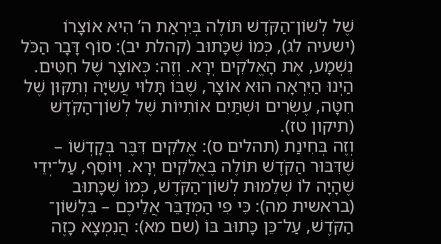שֶׁל לְשׁוֹן־הַקֹּדֶשׁ תּוֹלֶה בְּיִרְאַת ה’ הִיא אוֹצָרוֹ (ישעיה לג), כְּמוֹ שֶׁכָּתוּב (קהלת יב): סוֹף דָּבָר הַכֹּל נִשְׁמָע, אֶת הָאֱלֹקִים יְרָא. וְזֶה: כְּאוֹצָר שֶׁל חִטִּים. הַיְנוּ הַיִּרְאָה הוּא אוֹצָר, שֶׁבּוֹ תָּלוּי עֲשִׂיָּה וְתִקּוּן שֶׁל חִטָּה, עֶשְׂרִים וּשְׁתַּיִם אוֹתִיּוֹת שֶׁל לְשׁוֹן־הַקֹּדֶשׁ (תיקון טז).
וְזֶה בְּחִינַת (תהלים ס): אֱלֹקִים דִּבֶּר בְּקָדְשׁוֹ – שֶׁדִּבּוּר הַקֹּדֶשׁ תּוֹלֶה בֶּאֱלֹקִים יְרָא. וְיוֹסֵף, עַל־יְדֵי שֶׁהָיָה לוֹ שְׁלֵמוּת לְשׁוֹן־הַקֹּדֶשׁ, כְּמוֹ שֶׁכָּתוּב (בראשית מה): כִּי פִי הַמְדַבֵּר אֲלֵיכֶם – בִּלְשׁוֹן־ הַקֹּדֶשׁ, עַל־כֵּן כָּתוּב בּוֹ (שם מא): הֲנִמְצָא כָזֶה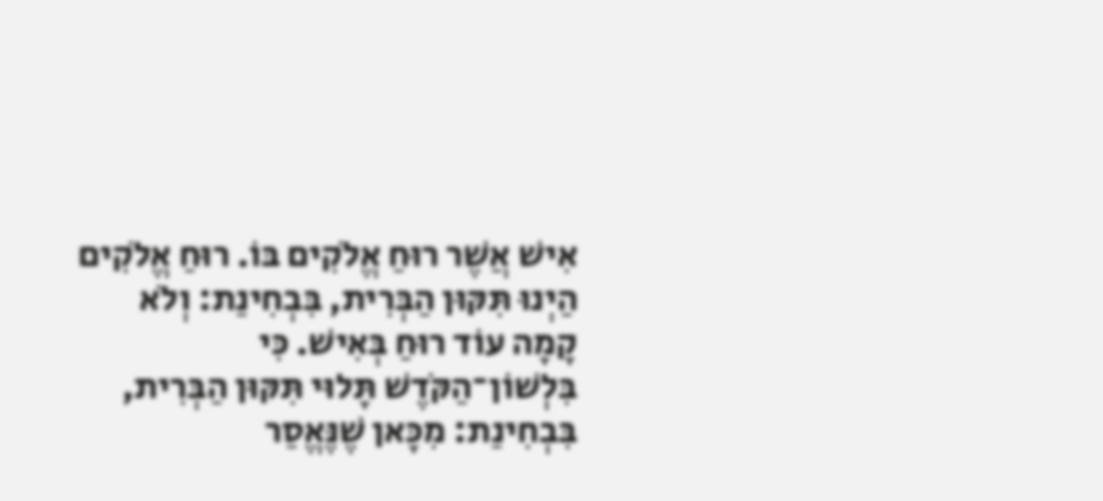אִישׁ אֲשֶׁר רוּחַ אֱלֹקִים בּוֹ. רוּחַ אֱלֹקִים הַיְנוּ תִּקּוּן הַבְּרִית, בִּבְחִינַת: וְלֹא קָמָה עוֹד רוּחַ בְּאִישׁ. כִּי בִּלְשׁוֹן־הַקֹּדֶשׁ תָּלוּי תִּקּוּן הַבְּרִית, בִּבְחִינַת: מִכָּאן שֶׁנֶּאֱסַר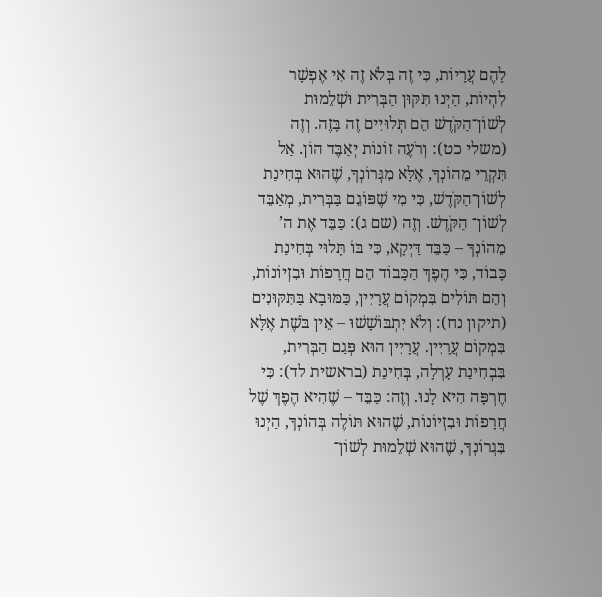לָהֶם עֲרָיוֹת, כִּי זֶה בְּלֹא זֶה אִי אֶפְשָׁר לִהְיוֹת, הַיְנוּ תִּקּוּן הַבְּרִית וּשְׁלֵמוּת לְשׁוֹן־הַקֹּדֶשׁ הֵם תְּלוּיִים זֶה בָּזֶה. וְזֶה (משלי כט): וְרֹעֶה זוֹנוֹת יְאַבֶּד הוֹן. אַל תִּקְרֵי מֵהוֹנְךָ, אֶלָּא מִגְּרוֹנְךָ, שֶׁהוּא בְּחִינַת לְשׁוֹן־הַקֹּדֶשׁ, כִּי מִי שֶׁפּוֹגֵם בַּבְּרִית, מְאַבֵּד לְשׁוֹן־ הַקֹּדֶשׁ. וְזֶה (שם ג): כַּבֵּד אֶת ה’ מֵהוֹנְךָ – כַּבֵּד דַּיְקָא, כִּי בּוֹ תָּלוּי בְּחִינַת כָּבוֹד, כִּי הֶפֶךְ הַכָּבוֹד הֵם חֲרָפוֹת וּבִזְיוֹנוֹת, וְהֵם תּוֹלִים בִּמְקוֹם עֲרָיִין, כַּמּוּבָא בַּתִּקּוּנִים (תיקון נח): וְלֹא יִתְבּוֹשָׁשׁוּ – אֵין בֹּשֶׁת אֶלָּא בִּמְקוֹם עֲרָיִין. עֲרָיִין הוּא פְּגַם הַבְּרִית, בִּבְחִינַת עָרְלָה, בְּחִינַת (בראשית לד): כִּי חֶרְפָּה הִיא לָנוּ. וְזֶה: כַּבֵּד – שֶׁהִיא הֶפֶךְ שֶׁל חֲרָפוֹת וּבִזְיוֹנוֹת, שֶׁהוּא תּוֹלֶה בְּהוֹנְךָ, הַיְנוּ בִּגְרוֹנְךָ, שֶׁהוּא שְׁלֵמוּת לְשׁוֹן־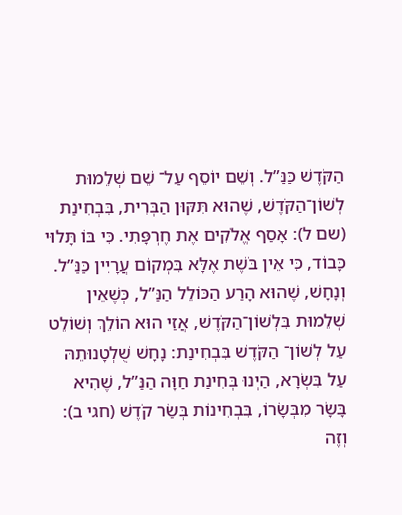הַקֹּדֶשׁ כַּנַּ”ל. וְשֵׁם יוֹסֵף עַל־ שֵׁם שְׁלֵמוּת לְשׁוֹן־הַקֹּדֶשׁ, שֶׁהוּא תִּקּוּן הַבְּרִית, בִּבְחִינַת (שם ל): אָסַף אֱלֹקִים אֶת חֶרְפָּתִי. כִּי בּוֹ תָּלוּי כָּבוֹד, כִּי אֵין בֹּשֶׁת אֶלָּא בִּמְקוֹם עֲרָיִין כַּנַּ”ל.
וְנָחָשׁ, שֶׁהוּא הָרַע הַכּוֹלֵל הַנַּ”ל, כְּשֶׁאֵין שְׁלֵמוּת בִּלְשׁוֹן־הַקֹּדֶשׁ, אֲזַי הוּא הוֹלֵךְ וְשׁוֹלֵט עַל לְשׁוֹן־ הַקֹּדֶשׁ בִּבְחִינַת: נָחָשׁ שֻׁלְטָנוּתֵהּ עַל בִּשְׂרָא, הַיְנוּ בְּחִינַת חַוָּה הַנַּ”ל, שֶׁהִיא בָּשָׂר מִבְּשָׂרוֹ, בִּבְחִינוֹת בְּשַׂר קֹדֶשׁ (חגי ב): וְזֶה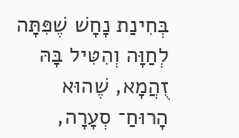בְּחִינַת נָחָשׁ שֶׁפִּתָּה לְחַוָּה וְהִטִּיל בָּהּ זֻהֲמָא, שֶׁהוּא הָרוּחַ־ סְעָרָה,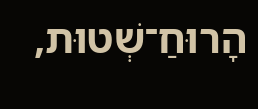הָרוּחַ־שְׁטוּת,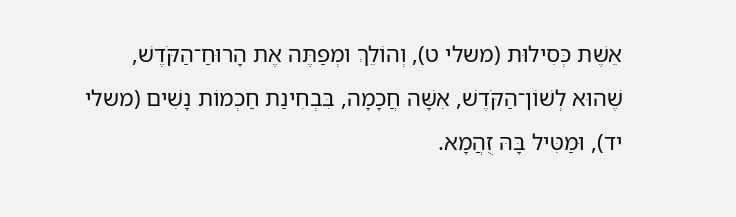אֵשֶׁת כְּסִילוּת (משלי ט), וְהוֹלֵךְ ומְפַתֶּה אֶת הָרוּחַ־הַקֹּדֶשׁ, שֶׁהוּא לְשׁוֹן־הַקֹּדֶשׁ, אִשָּׁה חֲכָמָה, בִּבְחִינַת חַכְמוֹת נָשִׁים (משלי יד), וּמַטִּיל בָּהּ זֻהֲמָא.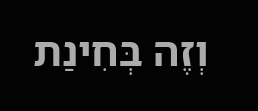וְזֶה בְּחִינַת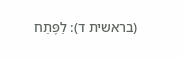(בראשית ד): לַפֶּתַח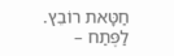חַטָּאת רוֹבֵץ. לַפֶּתַח –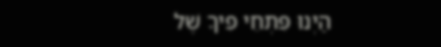הַיְנוּ פִּתְחֵי פִיךָ שֶׁל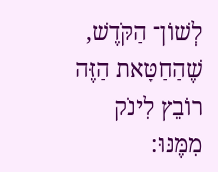לְשׁוֹן־ הַקֹּדֶשׁ, שֶׁהַחַטָּאת הַזֶּה רוֹבֵץ לִינֹק מִמֶּנּוּ: